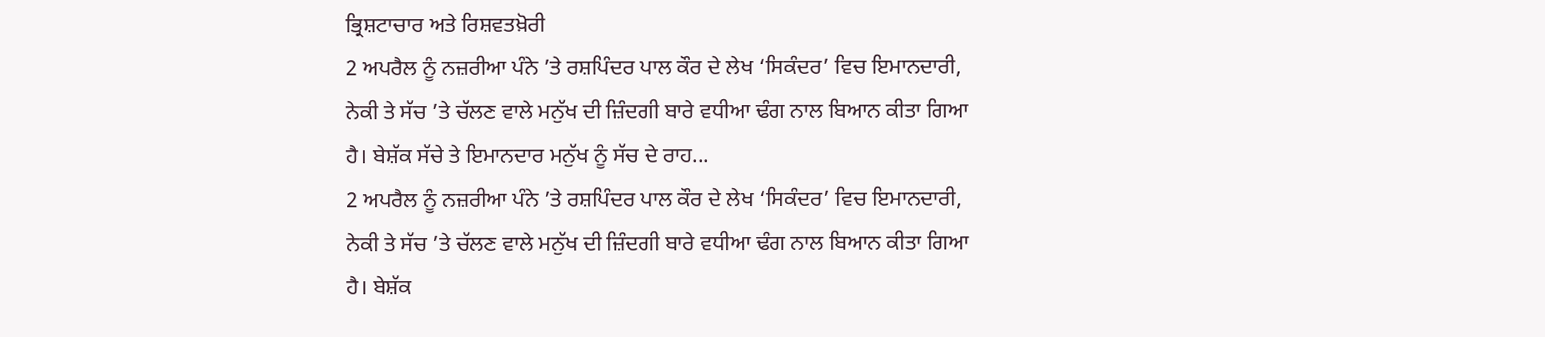ਭ੍ਰਿਸ਼ਟਾਚਾਰ ਅਤੇ ਰਿਸ਼ਵਤਖ਼ੋਰੀ
2 ਅਪਰੈਲ ਨੂੰ ਨਜ਼ਰੀਆ ਪੰਨੇ ’ਤੇ ਰਸ਼ਪਿੰਦਰ ਪਾਲ ਕੌਰ ਦੇ ਲੇਖ ‘ਸਿਕੰਦਰ’ ਵਿਚ ਇਮਾਨਦਾਰੀ, ਨੇਕੀ ਤੇ ਸੱਚ ’ਤੇ ਚੱਲਣ ਵਾਲੇ ਮਨੁੱਖ ਦੀ ਜ਼ਿੰਦਗੀ ਬਾਰੇ ਵਧੀਆ ਢੰਗ ਨਾਲ ਬਿਆਨ ਕੀਤਾ ਗਿਆ ਹੈ। ਬੇਸ਼ੱਕ ਸੱਚੇ ਤੇ ਇਮਾਨਦਾਰ ਮਨੁੱਖ ਨੂੰ ਸੱਚ ਦੇ ਰਾਹ...
2 ਅਪਰੈਲ ਨੂੰ ਨਜ਼ਰੀਆ ਪੰਨੇ ’ਤੇ ਰਸ਼ਪਿੰਦਰ ਪਾਲ ਕੌਰ ਦੇ ਲੇਖ ‘ਸਿਕੰਦਰ’ ਵਿਚ ਇਮਾਨਦਾਰੀ, ਨੇਕੀ ਤੇ ਸੱਚ ’ਤੇ ਚੱਲਣ ਵਾਲੇ ਮਨੁੱਖ ਦੀ ਜ਼ਿੰਦਗੀ ਬਾਰੇ ਵਧੀਆ ਢੰਗ ਨਾਲ ਬਿਆਨ ਕੀਤਾ ਗਿਆ ਹੈ। ਬੇਸ਼ੱਕ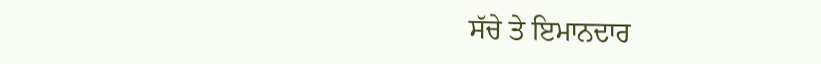ਸੱਚੇ ਤੇ ਇਮਾਨਦਾਰ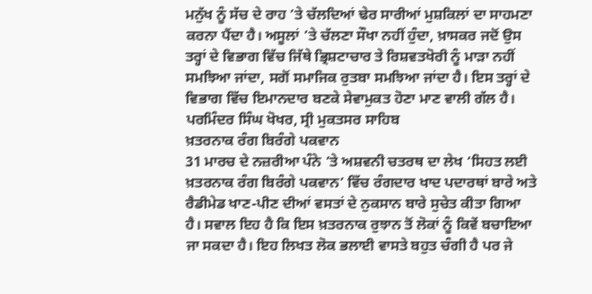ਮਨੁੱਖ ਨੂੰ ਸੱਚ ਦੇ ਰਾਹ ’ਤੇ ਚੱਲਦਿਆਂ ਢੇਰ ਸਾਰੀਆਂ ਮੁਸ਼ਕਿਲਾਂ ਦਾ ਸਾਹਮਣਾ ਕਰਨਾ ਪੈਂਦਾ ਹੈ। ਅਸੂਲਾਂ ’ਤੇ ਚੱਲਣਾ ਸੌਖਾ ਨਹੀਂ ਹੁੰਦਾ, ਖ਼ਾਸਕਰ ਜਦੋਂ ਉਸ ਤਰ੍ਹਾਂ ਦੇ ਵਿਭਾਗ ਵਿੱਚ ਜਿੱਥੇ ਭ੍ਰਿਸ਼ਟਾਚਾਰ ਤੇ ਰਿਸ਼ਵਤਖੋਰੀ ਨੂੰ ਮਾੜਾ ਨਹੀਂ ਸਮਝਿਆ ਜਾਂਦਾ, ਸਗੋਂ ਸਮਾਜਿਕ ਰੁਤਬਾ ਸਮਝਿਆ ਜਾਂਦਾ ਹੈ। ਇਸ ਤਰ੍ਹਾਂ ਦੇ ਵਿਭਾਗ ਵਿੱਚ ਇਮਾਨਦਾਰ ਬਣਕੇ ਸੇਵਾਮੁਕਤ ਹੋਣਾ ਮਾਣ ਵਾਲੀ ਗੱਲ ਹੈ।
ਪਰਮਿੰਦਰ ਸਿੰਘ ਖੋਖਰ, ਸ੍ਰੀ ਮੁਕਤਸਰ ਸਾਹਿਬ
ਖ਼ਤਰਨਾਕ ਰੰਗ ਬਿਰੰਗੇ ਪਕਵਾਨ
31 ਮਾਰਚ ਦੇ ਨਜ਼ਰੀਆ ਪੰਨੇ ’ਤੇ ਅਸ਼ਵਨੀ ਚਤਰਥ ਦਾ ਲੇਖ ‘ਸਿਹਤ ਲਈ ਖ਼ਤਰਨਾਕ ਰੰਗ ਬਿਰੰਗੇ ਪਕਵਾਨ’ ਵਿੱਚ ਰੰਗਦਾਰ ਖਾਦ ਪਦਾਰਥਾਂ ਬਾਰੇ ਅਤੇ ਰੈਡੀਮੇਡ ਖਾਣ-ਪੀਣ ਦੀਆਂ ਵਸਤਾਂ ਦੇ ਨੁਕਸਾਨ ਬਾਰੇ ਸੁਚੇਤ ਕੀਤਾ ਗਿਆ ਹੈ। ਸਵਾਲ ਇਹ ਹੈ ਕਿ ਇਸ ਖ਼ਤਰਨਾਕ ਰੁਝਾਨ ਤੋਂ ਲੋਕਾਂ ਨੂੰ ਕਿਵੇਂ ਬਚਾਇਆ ਜਾ ਸਕਦਾ ਹੈ। ਇਹ ਲਿਖਤ ਲੋਕ ਭਲਾਈ ਵਾਸਤੇ ਬਹੁਤ ਚੰਗੀ ਹੈ ਪਰ ਜੇ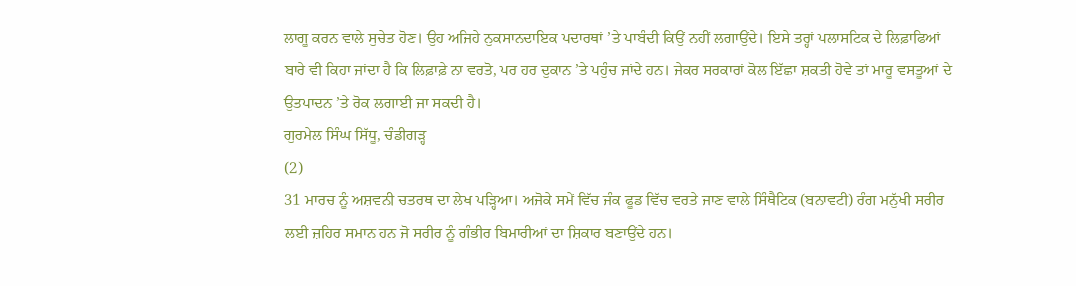ਲਾਗੂ ਕਰਨ ਵਾਲੇ ਸੁਚੇਤ ਹੋਣ। ਉਹ ਅਜਿਹੇ ਨੁਕਸਾਨਦਾਇਕ ਪਦਾਰਥਾਂ ’ਤੇ ਪਾਬੰਦੀ ਕਿਉਂ ਨਹੀਂ ਲਗਾਉਂਦੇ। ਇਸੇ ਤਰ੍ਹਾਂ ਪਲਾਸਟਿਕ ਦੇ ਲਿਫ਼ਾਫਿਆਂ ਬਾਰੇ ਵੀ ਕਿਹਾ ਜਾਂਦਾ ਹੈ ਕਿ ਲਿਫ਼ਾਫ਼ੇ ਨਾ ਵਰਤੋ, ਪਰ ਹਰ ਦੁਕਾਨ ’ਤੇ ਪਹੁੰਚ ਜਾਂਦੇ ਹਨ। ਜੇਕਰ ਸਰਕਾਰਾਂ ਕੋਲ ਇੱਛਾ ਸ਼ਕਤੀ ਹੋਵੇ ਤਾਂ ਮਾਰੂ ਵਸਤੂਆਂ ਦੇ ਉਤਪਾਦਨ ’ਤੇ ਰੋਕ ਲਗਾਈ ਜਾ ਸਕਦੀ ਹੈ।
ਗੁਰਮੇਲ ਸਿੰਘ ਸਿੱਧੂ, ਚੰਡੀਗੜ੍ਹ
(2)
31 ਮਾਰਚ ਨੂੰ ਅਸ਼ਵਨੀ ਚਤਰਥ ਦਾ ਲੇਖ ਪੜ੍ਹਿਆ। ਅਜੋਕੇ ਸਮੇਂ ਵਿੱਚ ਜੰਕ ਫੂਡ ਵਿੱਚ ਵਰਤੇ ਜਾਣ ਵਾਲੇ ਸਿੰਥੈਟਿਕ (ਬਨਾਵਟੀ) ਰੰਗ ਮਨੁੱਖੀ ਸਰੀਰ ਲਈ ਜ਼ਹਿਰ ਸਮਾਨ ਹਨ ਜੋ ਸਰੀਰ ਨੂੰ ਗੰਭੀਰ ਬਿਮਾਰੀਆਂ ਦਾ ਸ਼ਿਕਾਰ ਬਣਾਉਂਦੇ ਹਨ।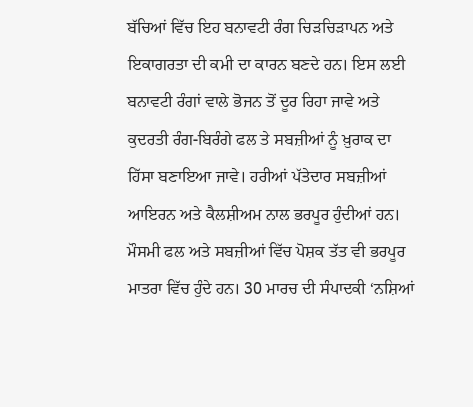ਬੱਚਿਆਂ ਵਿੱਚ ਇਹ ਬਨਾਵਟੀ ਰੰਗ ਚਿੜਚਿੜਾਪਨ ਅਤੇ ਇਕਾਗਰਤਾ ਦੀ ਕਮੀ ਦਾ ਕਾਰਨ ਬਣਦੇ ਹਨ। ਇਸ ਲਈ ਬਨਾਵਟੀ ਰੰਗਾਂ ਵਾਲੇ ਭੋਜਨ ਤੋਂ ਦੂਰ ਰਿਹਾ ਜਾਵੇ ਅਤੇ ਕੁਦਰਤੀ ਰੰਗ-ਬਿਰੰਗੇ ਫਲ ਤੇ ਸਬਜ਼ੀਆਂ ਨੂੰ ਖ਼ੁਰਾਕ ਦਾ ਹਿੱਸਾ ਬਣਾਇਆ ਜਾਵੇ। ਹਰੀਆਂ ਪੱਤੇਦਾਰ ਸਬਜ਼ੀਆਂ ਆਇਰਨ ਅਤੇ ਕੈਲਸ਼ੀਅਮ ਨਾਲ ਭਰਪੂਰ ਹੁੰਦੀਆਂ ਹਨ। ਮੌਸਮੀ ਫਲ ਅਤੇ ਸਬਜ਼ੀਆਂ ਵਿੱਚ ਪੋਸ਼ਕ ਤੱਤ ਵੀ ਭਰਪੂਰ ਮਾਤਰਾ ਵਿੱਚ ਹੁੰਦੇ ਹਨ। 30 ਮਾਰਚ ਦੀ ਸੰਪਾਦਕੀ ‘ਨਸ਼ਿਆਂ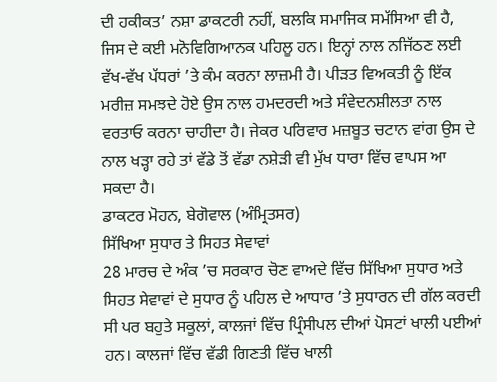ਦੀ ਹਕੀਕਤ’ ਨਸ਼ਾ ਡਾਕਟਰੀ ਨਹੀਂ, ਬਲਕਿ ਸਮਾਜਿਕ ਸਮੱਸਿਆ ਵੀ ਹੈ, ਜਿਸ ਦੇ ਕਈ ਮਨੋਵਿਗਿਆਨਕ ਪਹਿਲੂ ਹਨ। ਇਨ੍ਹਾਂ ਨਾਲ ਨਜਿੱਠਣ ਲਈ ਵੱਖ-ਵੱਖ ਪੱਧਰਾਂ ’ਤੇ ਕੰਮ ਕਰਨਾ ਲਾਜ਼ਮੀ ਹੈ। ਪੀੜਤ ਵਿਅਕਤੀ ਨੂੰ ਇੱਕ ਮਰੀਜ਼ ਸਮਝਦੇ ਹੋਏ ਉਸ ਨਾਲ ਹਮਦਰਦੀ ਅਤੇ ਸੰਵੇਦਨਸ਼ੀਲਤਾ ਨਾਲ ਵਰਤਾਓ ਕਰਨਾ ਚਾਹੀਦਾ ਹੈ। ਜੇਕਰ ਪਰਿਵਾਰ ਮਜ਼ਬੂਤ ਚਟਾਨ ਵਾਂਗ ਉਸ ਦੇ ਨਾਲ ਖੜ੍ਹਾ ਰਹੇ ਤਾਂ ਵੱਡੇ ਤੋਂ ਵੱਡਾ ਨਸ਼ੇੜੀ ਵੀ ਮੁੱਖ ਧਾਰਾ ਵਿੱਚ ਵਾਪਸ ਆ ਸਕਦਾ ਹੈ।
ਡਾਕਟਰ ਮੋਹਨ, ਬੇਗੋਵਾਲ (ਅੰਮ੍ਰਿਤਸਰ)
ਸਿੱਖਿਆ ਸੁਧਾਰ ਤੇ ਸਿਹਤ ਸੇਵਾਵਾਂ
28 ਮਾਰਚ ਦੇ ਅੰਕ ’ਚ ਸਰਕਾਰ ਚੋਣ ਵਾਅਦੇ ਵਿੱਚ ਸਿੱਖਿਆ ਸੁਧਾਰ ਅਤੇ ਸਿਹਤ ਸੇਵਾਵਾਂ ਦੇ ਸੁਧਾਰ ਨੂੰ ਪਹਿਲ ਦੇ ਆਧਾਰ ’ਤੇ ਸੁਧਾਰਨ ਦੀ ਗੱਲ ਕਰਦੀ ਸੀ ਪਰ ਬਹੁਤੇ ਸਕੂਲਾਂ, ਕਾਲਜਾਂ ਵਿੱਚ ਪ੍ਰਿੰਸੀਪਲ ਦੀਆਂ ਪੋਸਟਾਂ ਖਾਲੀ ਪਈਆਂ ਹਨ। ਕਾਲਜਾਂ ਵਿੱਚ ਵੱਡੀ ਗਿਣਤੀ ਵਿੱਚ ਖਾਲੀ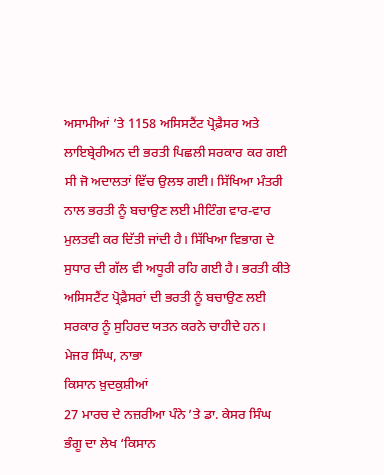ਅਸਾਮੀਆਂ ’ਤੇ 1158 ਅਸਿਸਟੈਂਟ ਪ੍ਰੋਫ਼ੈਸਰ ਅਤੇ ਲਾਇਬ੍ਰੇਰੀਅਨ ਦੀ ਭਰਤੀ ਪਿਛਲੀ ਸਰਕਾਰ ਕਰ ਗਈ ਸੀ ਜੋ ਅਦਾਲਤਾਂ ਵਿੱਚ ਉਲਝ ਗਈ। ਸਿੱਖਿਆ ਮੰਤਰੀ ਨਾਲ ਭਰਤੀ ਨੂੰ ਬਚਾਉਣ ਲਈ ਮੀਟਿੰਗ ਵਾਰ-ਵਾਰ ਮੁਲਤਵੀ ਕਰ ਦਿੱਤੀ ਜਾਂਦੀ ਹੈ। ਸਿੱਖਿਆ ਵਿਭਾਗ ਦੇ ਸੁਧਾਰ ਦੀ ਗੱਲ ਵੀ ਅਧੂਰੀ ਰਹਿ ਗਈ ਹੈ। ਭਰਤੀ ਕੀਤੇ ਅਸਿਸਟੈਂਟ ਪ੍ਰੋਫ਼ੈਸਰਾਂ ਦੀ ਭਰਤੀ ਨੂੰ ਬਚਾਉਣ ਲਈ ਸਰਕਾਰ ਨੂੰ ਸੁਹਿਰਦ ਯਤਨ ਕਰਨੇ ਚਾਹੀਦੇ ਹਨ।
ਮੇਜਰ ਸਿੰਘ, ਨਾਭਾ
ਕਿਸਾਨ ਖ਼ੁਦਕੁਸ਼ੀਆਂ
27 ਮਾਰਚ ਦੇ ਨਜ਼ਰੀਆ ਪੰਨੇ ’ਤੇ ਡਾ. ਕੇਸਰ ਸਿੰਘ ਭੰਗੂ ਦਾ ਲੇਖ ‘ਕਿਸਾਨ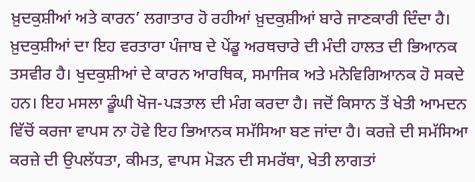ਖ਼ੁਦਕੁਸ਼ੀਆਂ ਅਤੇ ਕਾਰਨ’ ਲਗਾਤਾਰ ਹੋ ਰਹੀਆਂ ਖ਼ੁਦਕੁਸ਼ੀਆਂ ਬਾਰੇ ਜਾਣਕਾਰੀ ਦਿੰਦਾ ਹੈ। ਖ਼ੁਦਕੁਸ਼ੀਆਂ ਦਾ ਇਹ ਵਰਤਾਰਾ ਪੰਜਾਬ ਦੇ ਪੇਂਡੂ ਅਰਥਚਾਰੇ ਦੀ ਮੰਦੀ ਹਾਲਤ ਦੀ ਭਿਆਨਕ ਤਸਵੀਰ ਹੈ। ਖੁਦਕੁਸ਼ੀਆਂ ਦੇ ਕਾਰਨ ਆਰਥਿਕ, ਸਮਾਜਿਕ ਅਤੇ ਮਨੋਵਿਗਿਆਨਕ ਹੋ ਸਕਦੇ ਹਨ। ਇਹ ਮਸਲਾ ਡੂੰਘੀ ਖੋਜ-ਪੜਤਾਲ ਦੀ ਮੰਗ ਕਰਦਾ ਹੈ। ਜਦੋਂ ਕਿਸਾਨ ਤੋਂ ਖੇਤੀ ਆਮਦਨ ਵਿੱਚੋਂ ਕਰਜਾ ਵਾਪਸ ਨਾ ਹੋਵੇ ਇਹ ਭਿਆਨਕ ਸਮੱਸਿਆ ਬਣ ਜਾਂਦਾ ਹੈ। ਕਰਜ਼ੇ ਦੀ ਸਮੱਸਿਆ ਕਰਜ਼ੇ ਦੀ ਉਪਲੱਧਤਾ, ਕੀਮਤ, ਵਾਪਸ ਮੋੜਨ ਦੀ ਸਮਰੱਥਾ, ਖੇਤੀ ਲਾਗਤਾਂ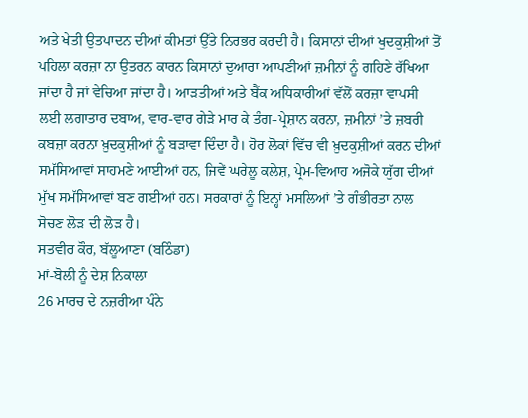ਅਤੇ ਖੇਤੀ ਉਤਪਾਦਨ ਦੀਆਂ ਕੀਮਤਾਂ ਉੱਤੇ ਨਿਰਭਰ ਕਰਦੀ ਹੈ। ਕਿਸਾਨਾਂ ਦੀਆਂ ਖੁਦਕੁਸ਼ੀਆਂ ਤੋਂ ਪਹਿਲਾ ਕਰਜ਼ਾ ਨਾ ਉਤਰਨ ਕਾਰਨ ਕਿਸਾਨਾਂ ਦੁਆਰਾ ਆਪਣੀਆਂ ਜ਼ਮੀਨਾਂ ਨੂੰ ਗਹਿਣੇ ਰੱਖਿਆ ਜਾਂਦਾ ਹੈ ਜਾਂ ਵੇਚਿਆ ਜਾਂਦਾ ਹੈ। ਆੜਤੀਆਂ ਅਤੇ ਬੈਂਕ ਅਧਿਕਾਰੀਆਂ ਵੱਲੋਂ ਕਰਜ਼ਾ ਵਾਪਸੀ ਲਈ ਲਗਾਤਾਰ ਦਬਾਅ, ਵਾਰ-ਵਾਰ ਗੇੜੇ ਮਾਰ ਕੇ ਤੰਗ-ਪ੍ਰੇਸ਼ਾਨ ਕਰਨਾ, ਜ਼ਮੀਨਾਂ ’ਤੇ ਜ਼ਬਰੀ ਕਬਜ਼ਾ ਕਰਨਾ ਖ਼ੁਦਕੁਸ਼ੀਆਂ ਨੂੰ ਬੜਾਵਾ ਦਿੰਦਾ ਹੈ। ਹੋਰ ਲੋਕਾਂ ਵਿੱਚ ਵੀ ਖ਼ੁਦਕੁਸ਼ੀਆਂ ਕਰਨ ਦੀਆਂ ਸਮੱਸਿਆਵਾਂ ਸਾਹਮਣੇ ਆਈਆਂ ਹਨ, ਜਿਵੇਂ ਘਰੇਲੂ ਕਲੇਸ਼, ਪ੍ਰੇਮ-ਵਿਆਹ ਅਜੋਕੇ ਯੁੱਗ ਦੀਆਂ ਮੁੱਖ ਸਮੱਸਿਆਵਾਂ ਬਣ ਗਈਆਂ ਹਨ। ਸਰਕਾਰਾਂ ਨੂੰ ਇਨ੍ਹਾਂ ਮਸਲਿਆਂ ’ਤੇ ਗੰਭੀਰਤਾ ਨਾਲ ਸੋਚਣ ਲੋੜ ਦੀ ਲੋੜ ਹੈ।
ਸਤਵੀਰ ਕੌਰ, ਬੱਲੂਆਣਾ (ਬਠਿੰਡਾ)
ਮਾਂ-ਬੋਲੀ ਨੂੰ ਦੇਸ਼ ਨਿਕਾਲਾ
26 ਮਾਰਚ ਦੇ ਨਜ਼ਰੀਆ ਪੰਨੇ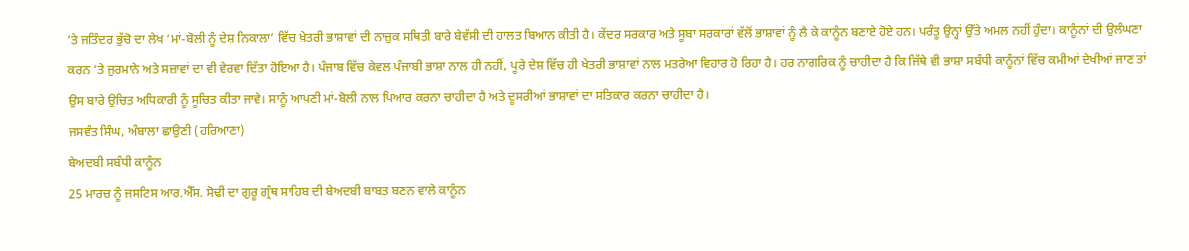’ਤੇ ਜਤਿੰਦਰ ਭੁੱਚੋ ਦਾ ਲੇਖ ‘ਮਾਂ-ਬੋਲੀ ਨੂੰ ਦੇਸ਼ ਨਿਕਾਲਾ’ ਵਿੱਚ ਖ਼ੇਤਰੀ ਭਾਸ਼ਾਵਾਂ ਦੀ ਨਾਜ਼ੁਕ ਸਥਿਤੀ ਬਾਰੇ ਬੇਵੱਸੀ ਦੀ ਹਾਲਤ ਬਿਆਨ ਕੀਤੀ ਹੈ। ਕੇਂਦਰ ਸਰਕਾਰ ਅਤੇ ਸੂਬਾ ਸਰਕਾਰਾਂ ਵੱਲੋਂ ਭਾਸ਼ਾਵਾਂ ਨੂੰ ਲੈ ਕੇ ਕਾਨੂੰਨ ਬਣਾਏ ਹੋਏ ਹਨ। ਪਰੰਤੂ ਉਨ੍ਹਾਂ ਉੱਤੇ ਅਮਲ ਨਹੀਂ ਹੁੰਦਾ। ਕਾਨੂੰਨਾਂ ਦੀ ਉਲੰਘਣਾ ਕਰਨ ’ਤੇ ਜੁਰਮਾਨੇ ਅਤੇ ਸਜ਼ਾਵਾਂ ਦਾ ਵੀ ਵੇਰਵਾ ਦਿੱਤਾ ਹੋਇਆ ਹੈ। ਪੰਜਾਬ ਵਿੱਚ ਕੇਵਲ ਪੰਜਾਬੀ ਭਾਸ਼ਾ ਨਾਲ ਹੀ ਨਹੀਂ, ਪੂਰੇ ਦੇਸ਼ ਵਿੱਚ ਹੀ ਖੇਤਰੀ ਭਾਸ਼ਾਵਾਂ ਨਾਲ ਮਤਰੇਆ ਵਿਹਾਰ ਹੋ ਰਿਹਾ ਹੈ। ਹਰ ਨਾਗਰਿਕ ਨੂੰ ਚਾਹੀਦਾ ਹੈ ਕਿ ਜਿੱਥੇ ਵੀ ਭਾਸ਼ਾ ਸਬੰਧੀ ਕਾਨੂੰਨਾਂ ਵਿੱਚ ਕਮੀਆਂ ਦੇਖੀਆਂ ਜਾਣ ਤਾਂ ਉਸ ਬਾਰੇ ਉਚਿਤ ਅਧਿਕਾਰੀ ਨੂੰ ਸੂਚਿਤ ਕੀਤਾ ਜਾਵੇ। ਸਾਨੂੰ ਆਪਣੀ ਮਾਂ-ਬੋਲੀ ਨਾਲ ਪਿਆਰ ਕਰਨਾ ਚਾਹੀਦਾ ਹੈ ਅਤੇ ਦੂਸਰੀਆਂ ਭਾਸ਼ਾਵਾਂ ਦਾ ਸਤਿਕਾਰ ਕਰਨਾ ਚਾਹੀਦਾ ਹੈ।
ਜਸਵੰਤ ਸਿੰਘ, ਅੰਬਾਲਾ ਛਾਉਣੀ (ਹਰਿਆਣਾ)
ਬੇਅਦਬੀ ਸਬੰਧੀ ਕਾਨੂੰਨ
25 ਮਾਰਚ ਨੂੰ ਜਸਟਿਸ ਆਰ.ਐੱਸ. ਸੋਢੀ ਦਾ ਗੁਰੂ ਗ੍ਰੰਥ ਸਾਹਿਬ ਦੀ ਬੇਅਦਬੀ ਬਾਬਤ ਬਣਨ ਵਾਲੇ ਕਾਨੂੰਨ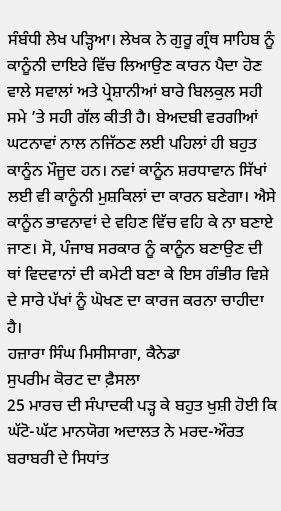ਸੰਬੰਧੀ ਲੇਖ ਪੜ੍ਹਿਆ। ਲੇਖਕ ਨੇ ਗੁਰੂ ਗ੍ਰੰਥ ਸਾਹਿਬ ਨੂੰ ਕਾਨੂੰਨੀ ਦਾਇਰੇ ਵਿੱਚ ਲਿਆਉਣ ਕਾਰਨ ਪੈਦਾ ਹੋਣ ਵਾਲੇ ਸਵਾਲਾਂ ਅਤੇ ਪ੍ਰੇਸ਼ਾਨੀਆਂ ਬਾਰੇ ਬਿਲਕੁਲ ਸਹੀ ਸਮੇ ’ਤੇ ਸਹੀ ਗੱਲ ਕੀਤੀ ਹੈ। ਬੇਅਦਬੀ ਵਰਗੀਆਂ ਘਟਨਾਵਾਂ ਨਾਲ ਨਜਿੱਠਣ ਲਈ ਪਹਿਲਾਂ ਹੀ ਬਹੁਤ ਕਾਨੂੰਨ ਮੌਜੂਦ ਹਨ। ਨਵਾਂ ਕਾਨੂੰਨ ਸ਼ਰਧਾਵਾਨ ਸਿੱਖਾਂ ਲਈ ਵੀ ਕਾਨੂੰਨੀ ਮੁਸ਼ਕਿਲਾਂ ਦਾ ਕਾਰਨ ਬਣੇਗਾ। ਐਸੇ ਕਾਨੂੰਨ ਭਾਵਨਾਵਾਂ ਦੇ ਵਹਿਣ ਵਿੱਚ ਵਹਿ ਕੇ ਨਾ ਬਣਾਏ ਜਾਣ। ਸੋ, ਪੰਜਾਬ ਸਰਕਾਰ ਨੂੰ ਕਾਨੂੰਨ ਬਣਾਉਣ ਦੀ ਥਾਂ ਵਿਦਵਾਨਾਂ ਦੀ ਕਮੇਟੀ ਬਣਾ ਕੇ ਇਸ ਗੰਭੀਰ ਵਿਸ਼ੇ ਦੇ ਸਾਰੇ ਪੱਖਾਂ ਨੂੰ ਘੋਖਣ ਦਾ ਕਾਰਜ ਕਰਨਾ ਚਾਹੀਦਾ ਹੈ।
ਹਜ਼ਾਰਾ ਸਿੰਘ ਮਿਸੀਸਾਗਾ, ਕੈਨੇਡਾ
ਸੁਪਰੀਮ ਕੋਰਟ ਦਾ ਫ਼ੈਸਲਾ
25 ਮਾਰਚ ਦੀ ਸੰਪਾਦਕੀ ਪੜ੍ਹ ਕੇ ਬਹੁਤ ਖੁਸ਼ੀ ਹੋਈ ਕਿ ਘੱਟੋ-ਘੱਟ ਮਾਨਯੋਗ ਅਦਾਲਤ ਨੇ ਮਰਦ-ਔਰਤ ਬਰਾਬਰੀ ਦੇ ਸਿਧਾਂਤ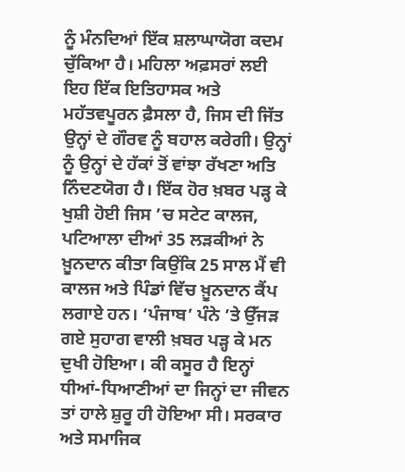ਨੂੰ ਮੰਨਦਿਆਂ ਇੱਕ ਸ਼ਲਾਘਾਯੋਗ ਕਦਮ ਚੁੱਕਿਆ ਹੈ। ਮਹਿਲਾ ਅਫ਼ਸਰਾਂ ਲਈ ਇਹ ਇੱਕ ਇਤਿਹਾਸਕ ਅਤੇ ਮਹੱਤਵਪੂਰਨ ਫ਼ੈਸਲਾ ਹੈ, ਜਿਸ ਦੀ ਜਿੱਤ ਉਨ੍ਹਾਂ ਦੇ ਗੌਰਵ ਨੂੰ ਬਹਾਲ ਕਰੇਗੀ। ਉਨ੍ਹਾਂ ਨੂੰ ਉਨ੍ਹਾਂ ਦੇ ਹੱਕਾਂ ਤੋਂ ਵਾਂਝਾ ਰੱਖਣਾ ਅਤਿ ਨਿੰਦਣਯੋਗ ਹੈ। ਇੱਕ ਹੋਰ ਖ਼ਬਰ ਪੜ੍ਹ ਕੇ ਖੁਸ਼ੀ ਹੋਈ ਜਿਸ ’ਚ ਸਟੇਟ ਕਾਲਜ, ਪਟਿਆਲਾ ਦੀਆਂ 35 ਲੜਕੀਆਂ ਨੇ ਖ਼ੂਨਦਾਨ ਕੀਤਾ ਕਿਉਂਕਿ 25 ਸਾਲ ਮੈਂ ਵੀ ਕਾਲਜ ਅਤੇ ਪਿੰਡਾਂ ਵਿੱਚ ਖ਼ੂਨਦਾਨ ਕੈਂਪ ਲਗਾਏ ਹਨ। ‘ਪੰਜਾਬ’ ਪੰਨੇ ’ਤੇ ਉੱਜੜ ਗਏ ਸੁਹਾਗ ਵਾਲੀ ਖ਼ਬਰ ਪੜ੍ਹ ਕੇ ਮਨ ਦੁਖੀ ਹੋਇਆ। ਕੀ ਕਸੂਰ ਹੈ ਇਨ੍ਹਾਂ ਧੀਆਂ-ਧਿਆਣੀਆਂ ਦਾ ਜਿਨ੍ਹਾਂ ਦਾ ਜੀਵਨ ਤਾਂ ਹਾਲੇ ਸ਼ੁਰੂ ਹੀ ਹੋਇਆ ਸੀ। ਸਰਕਾਰ ਅਤੇ ਸਮਾਜਿਕ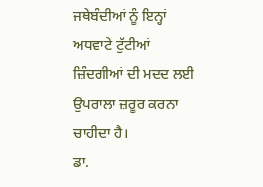ਜਥੇਬੰਦੀਆਂ ਨੂੰ ਇਨ੍ਹਾਂ ਅਧਵਾਟੇ ਟੁੱਟੀਆਂ ਜ਼ਿੰਦਗੀਆਂ ਦੀ ਮਦਦ ਲਈ ਉਪਰਾਲਾ ਜ਼ਰੂਰ ਕਰਨਾ ਚਾਹੀਦਾ ਹੈ।
ਡਾ.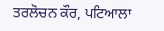ਤਰਲੋਚਨ ਕੌਰ, ਪਟਿਆਲਾ